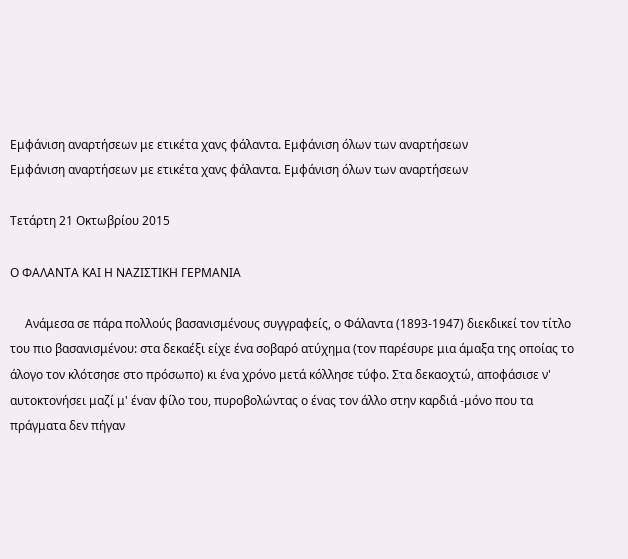Εμφάνιση αναρτήσεων με ετικέτα χανς φάλαντα. Εμφάνιση όλων των αναρτήσεων
Εμφάνιση αναρτήσεων με ετικέτα χανς φάλαντα. Εμφάνιση όλων των αναρτήσεων

Τετάρτη 21 Οκτωβρίου 2015

Ο ΦΑΛΑΝΤΑ ΚΑΙ Η ΝΑΖΙΣΤΙΚΗ ΓΕΡΜΑΝΙΑ

     Ανάμεσα σε πάρα πολλούς βασανισμένους συγγραφείς, ο Φάλαντα (1893-1947) διεκδικεί τον τίτλο του πιο βασανισμένου: στα δεκαέξι είχε ένα σοβαρό ατύχημα (τον παρέσυρε μια άμαξα της οποίας το άλογο τον κλότσησε στο πρόσωπο) κι ένα χρόνο μετά κόλλησε τύφο. Στα δεκαοχτώ, αποφάσισε ν' αυτοκτονήσει μαζί μ' έναν φίλο του, πυροβολώντας ο ένας τον άλλο στην καρδιά -μόνο που τα πράγματα δεν πήγαν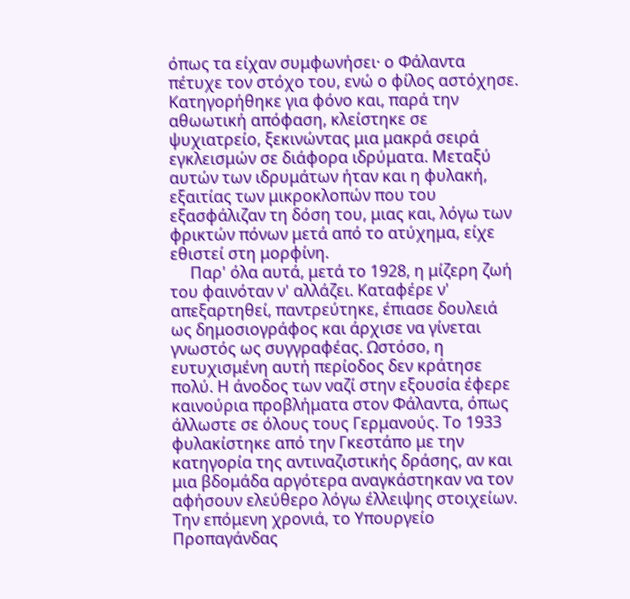όπως τα είχαν συμφωνήσει· ο Φάλαντα πέτυχε τον στόχο του, ενώ ο φίλος αστόχησε. Κατηγορήθηκε για φόνο και, παρά την αθωωτική απόφαση, κλείστηκε σε ψυχιατρείο, ξεκινώντας μια μακρά σειρά εγκλεισμών σε διάφορα ιδρύματα. Μεταξύ αυτών των ιδρυμάτων ήταν και η φυλακή, εξαιτίας των μικροκλοπών που του εξασφάλιζαν τη δόση του, μιας και, λόγω των φρικτών πόνων μετά από το ατύχημα, είχε εθιστεί στη μορφίνη.
     Παρ' όλα αυτά, μετά το 1928, η μίζερη ζωή του φαινόταν ν' αλλάζει. Καταφέρε ν' απεξαρτηθεί, παντρεύτηκε, έπιασε δουλειά ως δημοσιογράφος και άρχισε να γίνεται γνωστός ως συγγραφέας. Ωστόσο, η ευτυχισμένη αυτή περίοδος δεν κράτησε πολύ. Η άνοδος των ναζί στην εξουσία έφερε καινούρια προβλήματα στον Φάλαντα, όπως άλλωστε σε όλους τους Γερμανούς. Το 1933 φυλακίστηκε από την Γκεστάπο με την κατηγορία της αντιναζιστικής δράσης, αν και μια βδομάδα αργότερα αναγκάστηκαν να τον αφήσουν ελεύθερο λόγω έλλειψης στοιχείων. Την επόμενη χρονιά, το Υπουργείο Προπαγάνδας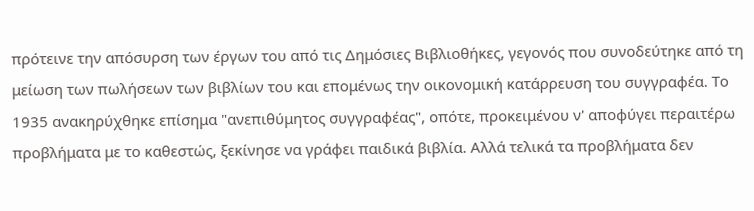πρότεινε την απόσυρση των έργων του από τις Δημόσιες Βιβλιοθήκες, γεγονός που συνοδεύτηκε από τη μείωση των πωλήσεων των βιβλίων του και επομένως την οικονομική κατάρρευση του συγγραφέα. Το 1935 ανακηρύχθηκε επίσημα "ανεπιθύμητος συγγραφέας", οπότε, προκειμένου ν' αποφύγει περαιτέρω προβλήματα με το καθεστώς, ξεκίνησε να γράφει παιδικά βιβλία. Αλλά τελικά τα προβλήματα δεν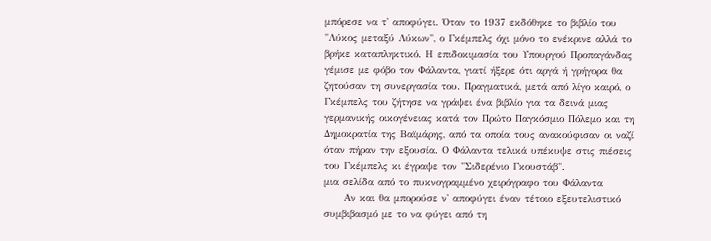μπόρεσε να τ' αποφύγει. Όταν το 1937 εκδόθηκε το βιβλίο του "Λύκος μεταξύ Λύκων", ο Γκέμπελς όχι μόνο το ενέκρινε αλλά το βρήκε καταπληκτικό. Η επιδοκιμασία του Υπουργού Προπαγάνδας γέμισε με φόβο τον Φάλαντα, γιατί ήξερε ότι αργά ή γρήγορα θα ζητούσαν τη συνεργασία του. Πραγματικά, μετά από λίγο καιρό, ο Γκέμπελς του ζήτησε να γράψει ένα βιβλίο για τα δεινά μιας γερμανικής οικογένειας κατά τον Πρώτο Παγκόσμιο Πόλεμο και τη Δημοκρατία της Βαϊμάρης, από τα οποία τους ανακούφισαν οι ναζί όταν πήραν την εξουσία. Ο Φάλαντα τελικά υπέκυψε στις πιέσεις του Γκέμπελς κι έγραψε τον "Σιδερένιο Γκουστάβ".
μια σελίδα από το πυκνογραμμένο χειρόγραφο του Φάλαντα
     Αν και θα μπορούσε ν' αποφύγει έναν τέτοιο εξευτελιστικό συμβιβασμό με το να φύγει από τη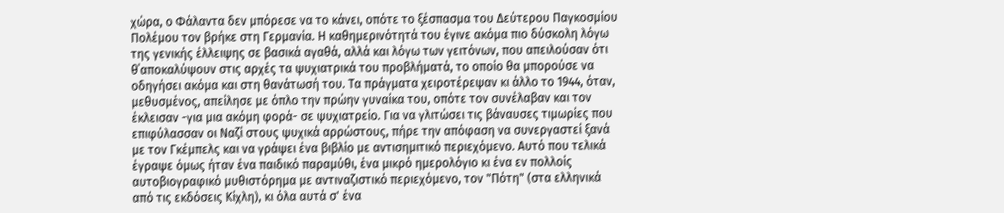χώρα, ο Φάλαντα δεν μπόρεσε να το κάνει, οπότε το ξέσπασμα του Δεύτερου Παγκοσμίου Πολέμου τον βρήκε στη Γερμανία. Η καθημερινότητά του έγινε ακόμα πιο δύσκολη λόγω της γενικής έλλειψης σε βασικά αγαθά, αλλά και λόγω των γειτόνων, που απειλούσαν ότι θ΄αποκαλύψουν στις αρχές τα ψυχιατρικά του προβλήματά, το οποίο θα μπορούσε να οδηγήσει ακόμα και στη θανάτωσή του. Τα πράγματα χειροτέρεψαν κι άλλο το 1944, όταν, μεθυσμένος, απείλησε με όπλο την πρώην γυναίκα του, οπότε τον συνέλαβαν και τον έκλεισαν -για μια ακόμη φορά- σε ψυχιατρείο. Για να γλιτώσει τις βάναυσες τιμωρίες που επιφύλασσαν οι Ναζί στους ψυχικά αρρώστους, πήρε την απόφαση να συνεργαστεί ξανά με τον Γκέμπελς και να γράψει ένα βιβλίο με αντισημιτικό περιεχόμενο. Αυτό που τελικά έγραψε όμως ήταν ένα παιδικό παραμύθι, ένα μικρό ημερολόγιο κι ένα εν πολλοίς αυτοβιογραφικό μυθιστόρημα με αντιναζιστικό περιεχόμενο, τον "Πότη" (στα ελληνικά από τις εκδόσεις Κίχλη), κι όλα αυτά σ' ένα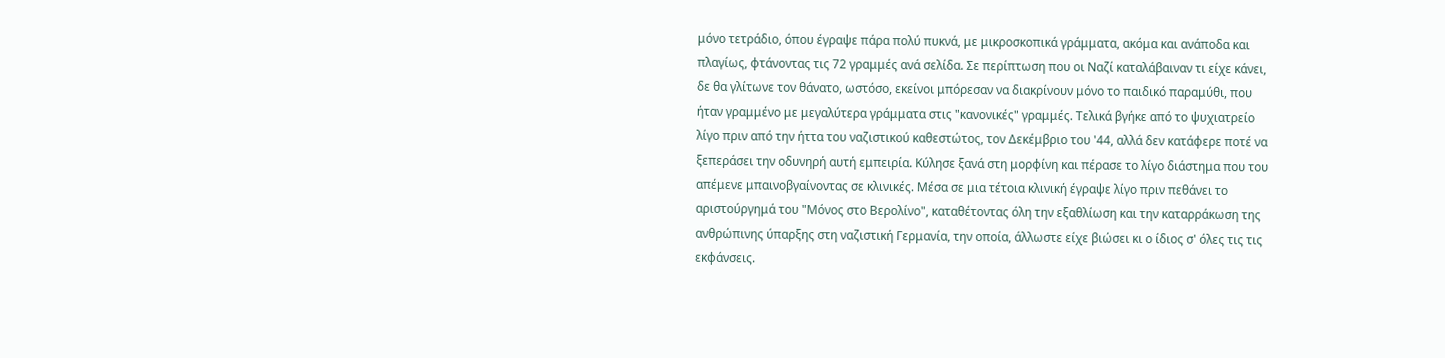μόνο τετράδιο, όπου έγραψε πάρα πολύ πυκνά, με μικροσκοπικά γράμματα, ακόμα και ανάποδα και πλαγίως, φτάνοντας τις 72 γραμμές ανά σελίδα. Σε περίπτωση που οι Ναζί καταλάβαιναν τι είχε κάνει, δε θα γλίτωνε τον θάνατο, ωστόσο, εκείνοι μπόρεσαν να διακρίνουν μόνο το παιδικό παραμύθι, που ήταν γραμμένο με μεγαλύτερα γράμματα στις "κανονικές" γραμμές. Τελικά βγήκε από το ψυχιατρείο λίγο πριν από την ήττα του ναζιστικού καθεστώτος, τον Δεκέμβριο του '44, αλλά δεν κατάφερε ποτέ να ξεπεράσει την οδυνηρή αυτή εμπειρία. Κύλησε ξανά στη μορφίνη και πέρασε το λίγο διάστημα που του απέμενε μπαινοβγαίνοντας σε κλινικές. Μέσα σε μια τέτοια κλινική έγραψε λίγο πριν πεθάνει το αριστούργημά του "Μόνος στο Βερολίνο", καταθέτοντας όλη την εξαθλίωση και την καταρράκωση της ανθρώπινης ύπαρξης στη ναζιστική Γερμανία, την οποία, άλλωστε είχε βιώσει κι ο ίδιος σ' όλες τις τις εκφάνσεις.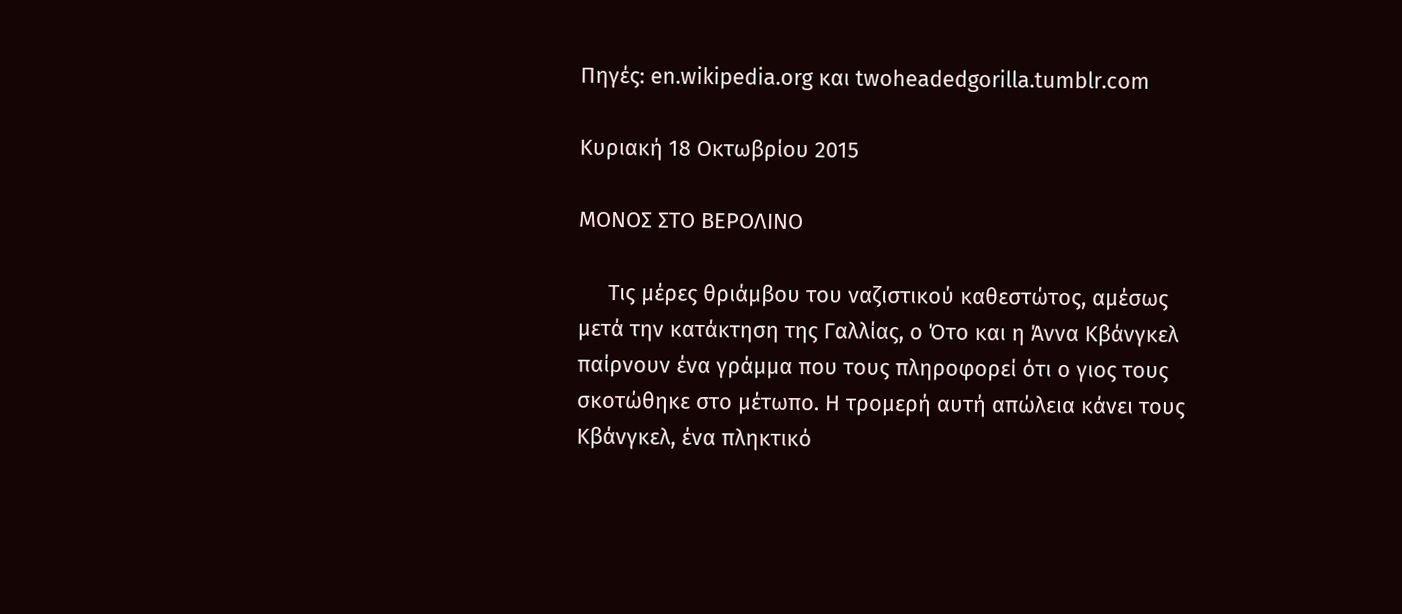Πηγές: en.wikipedia.org και twoheadedgorilla.tumblr.com

Κυριακή 18 Οκτωβρίου 2015

ΜΟΝΟΣ ΣΤΟ ΒΕΡΟΛΙΝΟ

     Τις μέρες θριάμβου του ναζιστικού καθεστώτος, αμέσως μετά την κατάκτηση της Γαλλίας, ο Ότο και η Άννα Κβάνγκελ παίρνουν ένα γράμμα που τους πληροφορεί ότι ο γιος τους σκοτώθηκε στο μέτωπο. Η τρομερή αυτή απώλεια κάνει τους Κβάνγκελ, ένα πληκτικό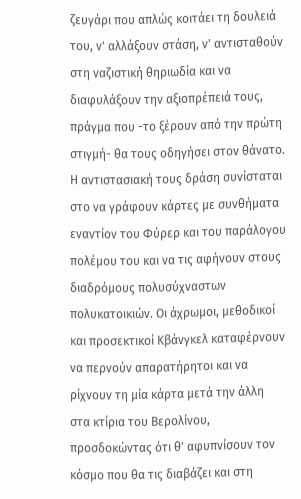ζευγάρι που απλώς κοιτάει τη δουλειά του, ν' αλλάξουν στάση, ν' αντισταθούν στη ναζιστική θηριωδία και να διαφυλάξουν την αξιοπρέπειά τους, πράγμα που -το ξέρουν από την πρώτη στιγμή- θα τους οδηγήσει στον θάνατο. Η αντιστασιακή τους δράση συνίσταται στο να γράφουν κάρτες με συνθήματα εναντίον του Φύρερ και του παράλογου πολέμου του και να τις αφήνουν στους διαδρόμους πολυσύχναστων πολυκατοικιών. Οι άχρωμοι, μεθοδικοί και προσεκτικοί Κβάνγκελ καταφέρνουν να περνούν απαρατήρητοι και να ρίχνουν τη μία κάρτα μετά την άλλη στα κτίρια του Βερολίνου, προσδοκώντας ότι θ' αφυπνίσουν τον κόσμο που θα τις διαβάζει και στη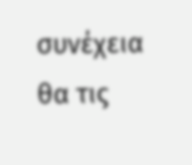συνέχεια θα τις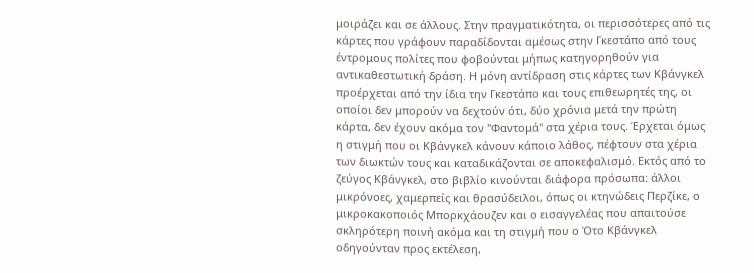μοιράζει και σε άλλους. Στην πραγματικότητα, οι περισσότερες από τις κάρτες που γράφουν παραδίδονται αμέσως στην Γκεστάπο από τους έντρομους πολίτες που φοβούνται μήπως κατηγορηθούν για αντικαθεστωτική δράση. Η μόνη αντίδραση στις κάρτες των Κβάνγκελ προέρχεται από την ίδια την Γκεστάπο και τους επιθεωρητές της, οι οποίοι δεν μπορούν να δεχτούν ότι, δύο χρόνια μετά την πρώτη κάρτα, δεν έχουν ακόμα τον "Φαντομά" στα χέρια τους. Έρχεται όμως η στιγμή που οι Κβάνγκελ κάνουν κάποιο λάθος, πέφτουν στα χέρια των διωκτών τους και καταδικάζονται σε αποκεφαλισμό. Εκτός από το ζεύγος Κβάνγκελ, στο βιβλίο κινούνται διάφορα πρόσωπα: άλλοι μικρόνοες, χαμερπείς και θρασύδειλοι, όπως οι κτηνώδεις Περζίκε, ο μικροκακοποιός Μπορκχάουζεν και ο εισαγγελέας που απαιτούσε σκληρότερη ποινή ακόμα και τη στιγμή που ο Ότο Κβάνγκελ οδηγούνταν προς εκτέλεση,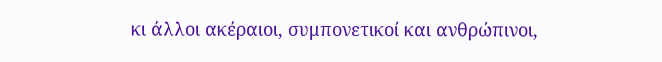κι άλλοι ακέραιοι, συμπονετικοί και ανθρώπινοι,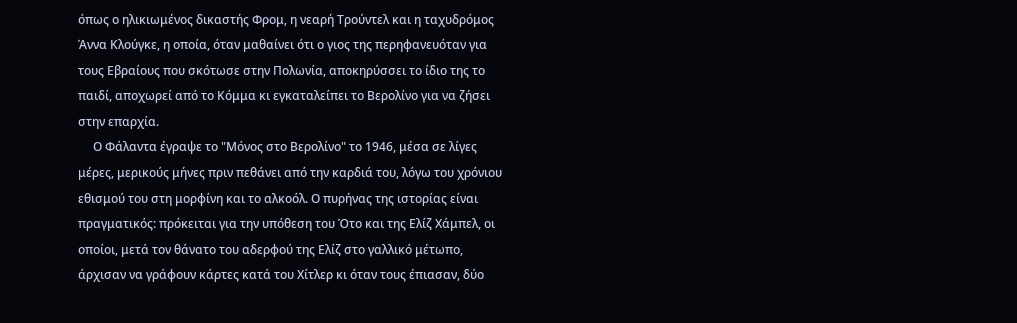όπως ο ηλικιωμένος δικαστής Φρομ, η νεαρή Τρούντελ και η ταχυδρόμος Άννα Κλούγκε, η οποία, όταν μαθαίνει ότι ο γιος της περηφανευόταν για τους Εβραίους που σκότωσε στην Πολωνία, αποκηρύσσει το ίδιο της το παιδί, αποχωρεί από το Κόμμα κι εγκαταλείπει το Βερολίνο για να ζήσει στην επαρχία.
     Ο Φάλαντα έγραψε το "Μόνος στο Βερολίνο" το 1946, μέσα σε λίγες μέρες, μερικούς μήνες πριν πεθάνει από την καρδιά του, λόγω του χρόνιου εθισμού του στη μορφίνη και το αλκοόλ. Ο πυρήνας της ιστορίας είναι πραγματικός: πρόκειται για την υπόθεση του Ότο και της Ελίζ Χάμπελ, οι οποίοι, μετά τον θάνατο του αδερφού της Ελίζ στο γαλλικό μέτωπο, άρχισαν να γράφουν κάρτες κατά του Χίτλερ κι όταν τους έπιασαν, δύο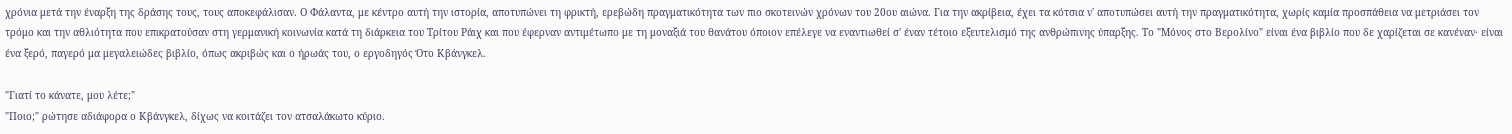χρόνια μετά την έναρξη της δράσης τους, τους αποκεφάλισαν. Ο Φάλαντα, με κέντρο αυτή την ιστορία, αποτυπώνει τη φρικτή, ερεβώδη πραγματικότητα των πιο σκοτεινών χρόνων του 20ου αιώνα. Για την ακρίβεια, έχει τα κότσια ν' αποτυπώσει αυτή την πραγματικότητα, χωρίς καμία προσπάθεια να μετριάσει τον τρόμο και την αθλιότητα που επικρατούσαν στη γερμανική κοινωνία κατά τη διάρκεια του Τρίτου Ράιχ και που έφερναν αντιμέτωπο με τη μοναξιά του θανάτου όποιον επέλεγε να εναντιωθεί σ' έναν τέτοιο εξευτελισμό της ανθρώπινης ύπαρξης. Το "Μόνος στο Βερολίνο" είναι ένα βιβλίο που δε χαρίζεται σε κανέναν· είναι ένα ξερό, παγερό μα μεγαλειώδες βιβλίο, όπως ακριβώς και ο ήρωάς του, ο εργοδηγός Ότο Κβάνγκελ.

"Γιατί το κάνατε, μου λέτε;"
"Ποιο;" ρώτησε αδιάφορα ο Κβάνγκελ, δίχως να κοιτάζει τον ατσαλάκωτο κύριο.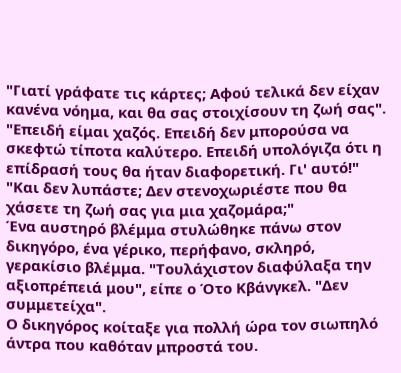"Γιατί γράφατε τις κάρτες; Αφού τελικά δεν είχαν κανένα νόημα, και θα σας στοιχίσουν τη ζωή σας".
"Επειδή είμαι χαζός. Επειδή δεν μπορούσα να σκεφτώ τίποτα καλύτερο. Επειδή υπολόγιζα ότι η επίδρασή τους θα ήταν διαφορετική. Γι' αυτό!"
"Και δεν λυπάστε; Δεν στενοχωριέστε που θα χάσετε τη ζωή σας για μια χαζομάρα;"
Ένα αυστηρό βλέμμα στυλώθηκε πάνω στον δικηγόρο, ένα γέρικο, περήφανο, σκληρό, γερακίσιο βλέμμα. "Τουλάχιστον διαφύλαξα την αξιοπρέπειά μου", είπε ο Ότο Κβάνγκελ. "Δεν συμμετείχα".
Ο δικηγόρος κοίταξε για πολλή ώρα τον σιωπηλό άντρα που καθόταν μπροστά του.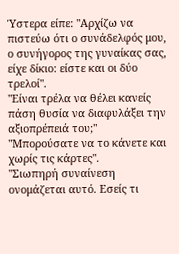Ύστερα είπε: "Αρχίζω να πιστεύω ότι ο συνάδελφός μου, ο συνήγορος της γυναίκας σας, είχε δίκιο: είστε και οι δύο τρελοί".
"Είναι τρέλα να θέλει κανείς πάση θυσία να διαφυλάξει την αξιοπρέπειά του;"
"Μπορούσατε να το κάνετε και χωρίς τις κάρτες".
"Σιωπηρή συναίνεση ονομάζεται αυτό. Εσείς τι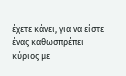έχετε κάνει, για να είστε ένας καθωσπρέπει κύριος με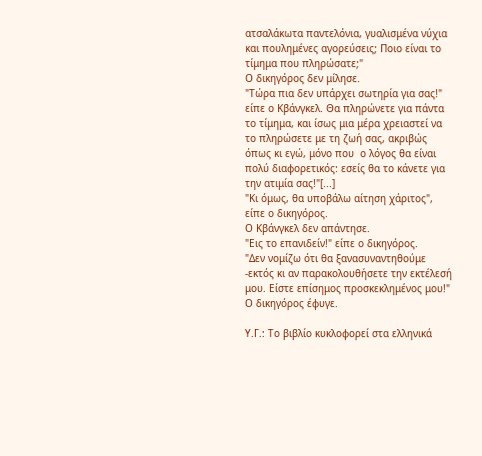ατσαλάκωτα παντελόνια, γυαλισμένα νύχια και πουλημένες αγορεύσεις; Ποιο είναι το τίμημα που πληρώσατε;"
Ο δικηγόρος δεν μίλησε.
"Τώρα πια δεν υπάρχει σωτηρία για σας!" είπε ο Κβάνγκελ. Θα πληρώνετε για πάντα το τίμημα, και ίσως μια μέρα χρειαστεί να το πληρώσετε με τη ζωή σας, ακριβώς όπως κι εγώ, μόνο που  ο λόγος θα είναι πολύ διαφορετικός: εσείς θα το κάνετε για την ατιμία σας!"[...]
"Κι όμως, θα υποβάλω αίτηση χάριτος", είπε ο δικηγόρος.
Ο Κβάνγκελ δεν απάντησε.
"Εις το επανιδείν!" είπε ο δικηγόρος.
"Δεν νομίζω ότι θα ξανασυναντηθούμε -εκτός κι αν παρακολουθήσετε την εκτέλεσή μου. Είστε επίσημος προσκεκλημένος μου!"
Ο δικηγόρος έφυγε.

Υ.Γ.: Το βιβλίο κυκλοφορεί στα ελληνικά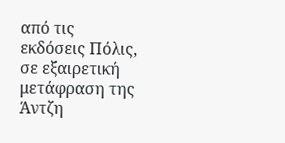από τις εκδόσεις Πόλις, σε εξαιρετική μετάφραση της Άντζη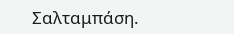Σαλταμπάση.